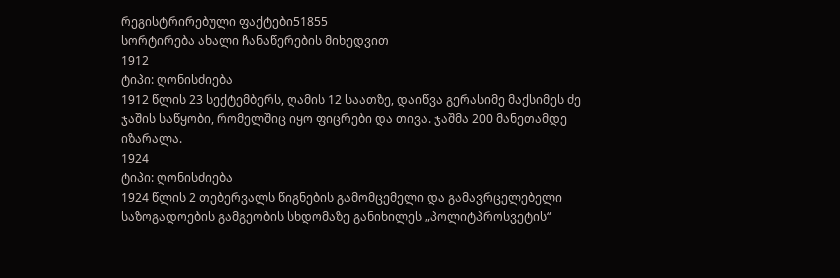რეგისტრირებული ფაქტები51855
სორტირება ახალი ჩანაწერების მიხედვით
1912
ტიპი: ღონისძიება
1912 წლის 23 სექტემბერს, ღამის 12 საათზე, დაიწვა გერასიმე მაქსიმეს ძე ჯაშის საწყობი, რომელშიც იყო ფიცრები და თივა. ჯაშმა 200 მანეთამდე იზარალა.
1924
ტიპი: ღონისძიება
1924 წლის 2 თებერვალს წიგნების გამომცემელი და გამავრცელებელი საზოგადოების გამგეობის სხდომაზე განიხილეს „პოლიტპროსვეტის“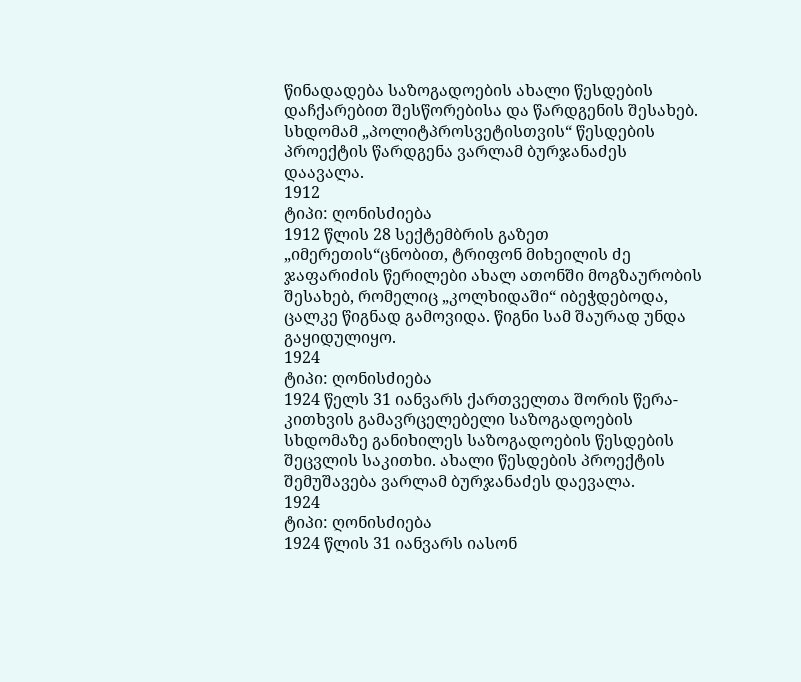წინადადება საზოგადოების ახალი წესდების დაჩქარებით შესწორებისა და წარდგენის შესახებ. სხდომამ „პოლიტპროსვეტისთვის“ წესდების პროექტის წარდგენა ვარლამ ბურჯანაძეს დაავალა.
1912
ტიპი: ღონისძიება
1912 წლის 28 სექტემბრის გაზეთ „იმერეთის“ცნობით, ტრიფონ მიხეილის ძე ჯაფარიძის წერილები ახალ ათონში მოგზაურობის შესახებ, რომელიც „კოლხიდაში“ იბეჭდებოდა, ცალკე წიგნად გამოვიდა. წიგნი სამ შაურად უნდა გაყიდულიყო.
1924
ტიპი: ღონისძიება
1924 წელს 31 იანვარს ქართველთა შორის წერა-კითხვის გამავრცელებელი საზოგადოების სხდომაზე განიხილეს საზოგადოების წესდების შეცვლის საკითხი. ახალი წესდების პროექტის შემუშავება ვარლამ ბურჯანაძეს დაევალა.
1924
ტიპი: ღონისძიება
1924 წლის 31 იანვარს იასონ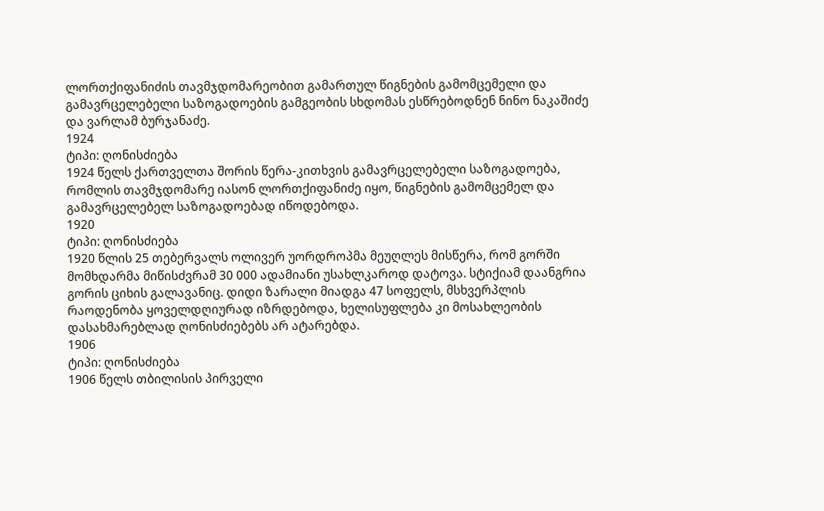ლორთქიფანიძის თავმჯდომარეობით გამართულ წიგნების გამომცემელი და გამავრცელებელი საზოგადოების გამგეობის სხდომას ესწრებოდნენ ნინო ნაკაშიძე და ვარლამ ბურჯანაძე.
1924
ტიპი: ღონისძიება
1924 წელს ქართველთა შორის წერა-კითხვის გამავრცელებელი საზოგადოება, რომლის თავმჯდომარე იასონ ლორთქიფანიძე იყო, წიგნების გამომცემელ და გამავრცელებელ საზოგადოებად იწოდებოდა.
1920
ტიპი: ღონისძიება
1920 წლის 25 თებერვალს ოლივერ უორდროპმა მეუღლეს მისწერა, რომ გორში მომხდარმა მიწისძვრამ 30 000 ადამიანი უსახლკაროდ დატოვა. სტიქიამ დაანგრია გორის ციხის გალავანიც. დიდი ზარალი მიადგა 47 სოფელს, მსხვერპლის რაოდენობა ყოველდღიურად იზრდებოდა, ხელისუფლება კი მოსახლეობის დასახმარებლად ღონისძიებებს არ ატარებდა.
1906
ტიპი: ღონისძიება
1906 წელს თბილისის პირველი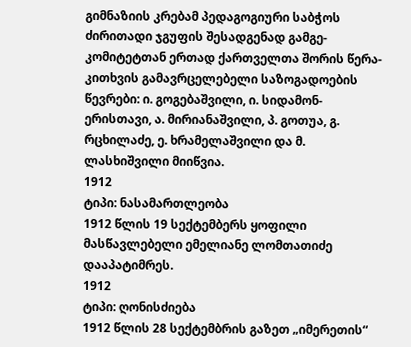გიმნაზიის კრებამ პედაგოგიური საბჭოს ძირითადი ჯგუფის შესადგენად გამგე-კომიტეტთან ერთად ქართველთა შორის წერა-კითხვის გამავრცელებელი საზოგადოების წევრები: ი. გოგებაშვილი, ი. სიდამონ-ერისთავი, ა. მირიანაშვილი, პ. გოთუა, გ. რცხილაძე, ე. ხრამელაშვილი და მ. ლასხიშვილი მიიწვია.
1912
ტიპი: ნასამართლეობა
1912 წლის 19 სექტემბერს ყოფილი მასწავლებელი ემელიანე ლომთათიძე დააპატიმრეს.
1912
ტიპი: ღონისძიება
1912 წლის 28 სექტემბრის გაზეთ „იმერეთის“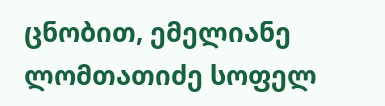ცნობით, ემელიანე ლომთათიძე სოფელ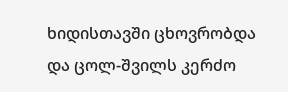ხიდისთავში ცხოვრობდა და ცოლ-შვილს კერძო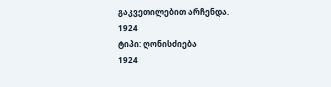გაკვეთილებით არჩენდა.
1924
ტიპი: ღონისძიება
1924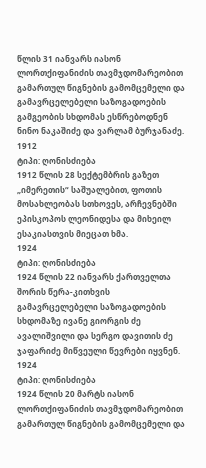წლის 31 იანვარს იასონ ლორთქიფანიძის თავმჯდომარეობით გამართულ წიგნების გამომცემელი და გამავრცელებელი საზოგადოების გამგეობის სხდომას ესწრებოდნენ ნინო ნაკაშიძე და ვარლამ ბურჯანაძე.
1912
ტიპი: ღონისძიება
1912 წლის 28 სექტემბრის გაზეთ „იმერეთის“ საშუალებით, ფოთის მოსახლეობას სთხოვეს, არჩევნებში ეპისკოპოს ლეონიდესა და მიხეილ ესაკიასთვის მიეცათ ხმა.
1924
ტიპი: ღონისძიება
1924 წლის 22 იანვარს ქართველთა შორის წერა-კითხვის გამავრცელებელი საზოგადოების სხდომაზე ივანე გიორგის ძე ავალიშვილი და სერგო დავითის ძე ჯაფარიძე მიწვეული წევრები იყვნენ.
1924
ტიპი: ღონისძიება
1924 წლის 20 მარტს იასონ ლორთქიფანიძის თავმჯდომარეობით გამართულ წიგნების გამომცემელი და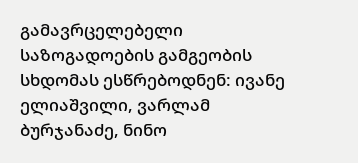გამავრცელებელი საზოგადოების გამგეობის სხდომას ესწრებოდნენ: ივანე ელიაშვილი, ვარლამ ბურჯანაძე, ნინო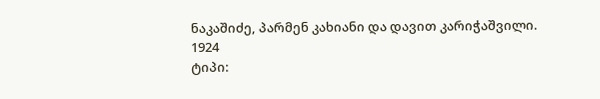ნაკაშიძე, პარმენ კახიანი და დავით კარიჭაშვილი.
1924
ტიპი: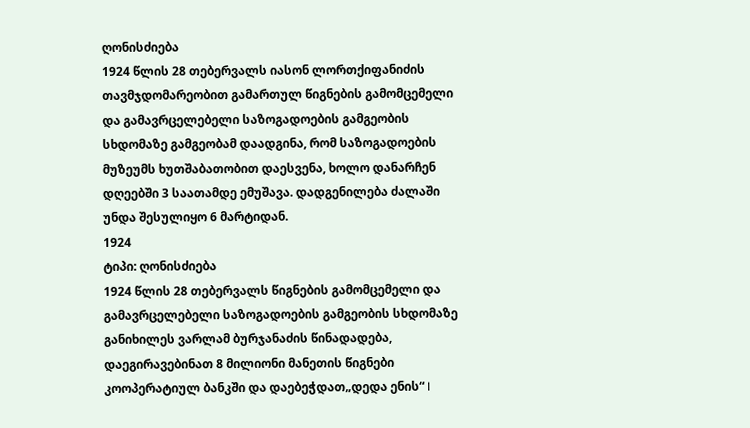ღონისძიება
1924 წლის 28 თებერვალს იასონ ლორთქიფანიძის თავმჯდომარეობით გამართულ წიგნების გამომცემელი და გამავრცელებელი საზოგადოების გამგეობის სხდომაზე გამგეობამ დაადგინა, რომ საზოგადოების მუზეუმს ხუთშაბათობით დაესვენა, ხოლო დანარჩენ დღეებში 3 საათამდე ემუშავა. დადგენილება ძალაში უნდა შესულიყო 6 მარტიდან.
1924
ტიპი: ღონისძიება
1924 წლის 28 თებერვალს წიგნების გამომცემელი და გამავრცელებელი საზოგადოების გამგეობის სხდომაზე განიხილეს ვარლამ ბურჯანაძის წინადადება, დაეგირავებინათ 8 მილიონი მანეთის წიგნები კოოპერატიულ ბანკში და დაებეჭდათ„დედა ენის“ I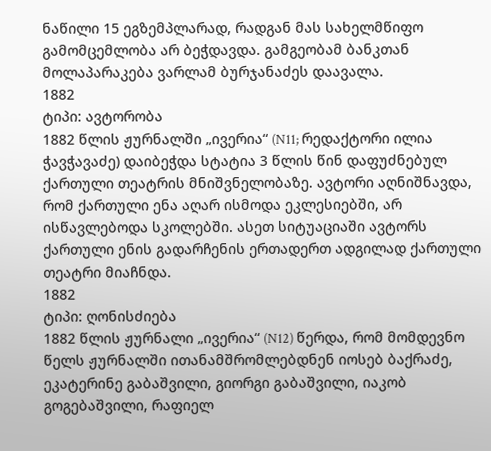ნაწილი 15 ეგზემპლარად, რადგან მას სახელმწიფო გამომცემლობა არ ბეჭდავდა. გამგეობამ ბანკთან მოლაპარაკება ვარლამ ბურჯანაძეს დაავალა.
1882
ტიპი: ავტორობა
1882 წლის ჟურნალში „ივერია“ (N11; რედაქტორი ილია ჭავჭავაძე) დაიბეჭდა სტატია 3 წლის წინ დაფუძნებულ ქართული თეატრის მნიშვნელობაზე. ავტორი აღნიშნავდა, რომ ქართული ენა აღარ ისმოდა ეკლესიებში, არ ისწავლებოდა სკოლებში. ასეთ სიტუაციაში ავტორს ქართული ენის გადარჩენის ერთადერთ ადგილად ქართული თეატრი მიაჩნდა.
1882
ტიპი: ღონისძიება
1882 წლის ჟურნალი „ივერია“ (N12) წერდა, რომ მომდევნო წელს ჟურნალში ითანამშრომლებდნენ იოსებ ბაქრაძე, ეკატერინე გაბაშვილი, გიორგი გაბაშვილი, იაკობ გოგებაშვილი, რაფიელ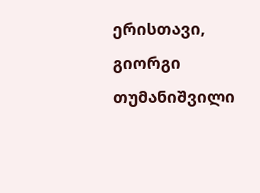ერისთავი, გიორგი თუმანიშვილი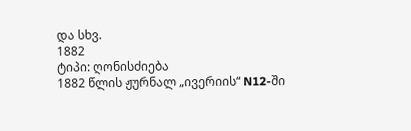და სხვ.
1882
ტიპი: ღონისძიება
1882 წლის ჟურნალ „ივერიის“ N12-ში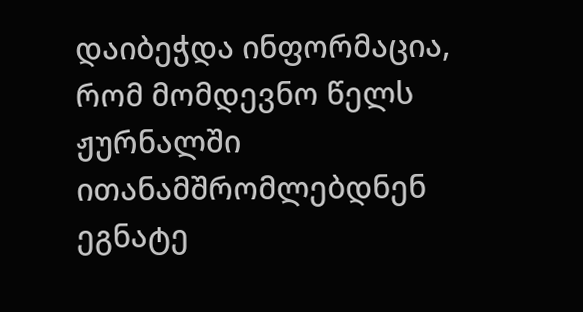დაიბეჭდა ინფორმაცია, რომ მომდევნო წელს ჟურნალში ითანამშრომლებდნენ ეგნატე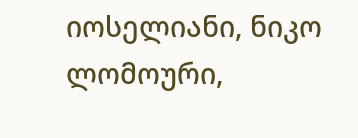იოსელიანი, ნიკო ლომოური,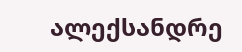ალექსანდრე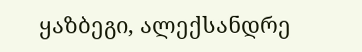ყაზბეგი, ალექსანდრე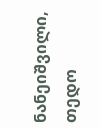ნანეიშვილი, თედო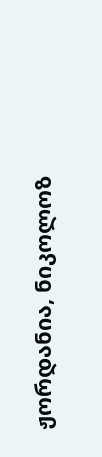ჟორდანია, ნიკოლოზ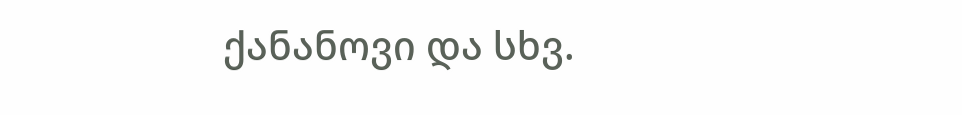ქანანოვი და სხვ.